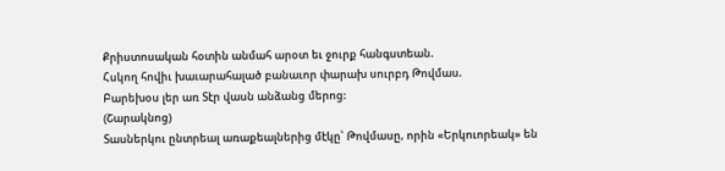Քրիստոսական հօտին անմահ արօտ եւ ջուրք հանգստեան.
Հսկող հովիւ խաւարահալած բանաւոր փարախ սուրբդ Թովմաս.
Բարեխօս լեր առ Տէր վասն անձանց մերոց:
(Շարակնոց)
Տասներկու ընտրեալ առաքեալներից մէկը՝ Թովմասը, որին «Երկուորեակ» են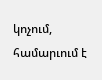կոչում, համարւում է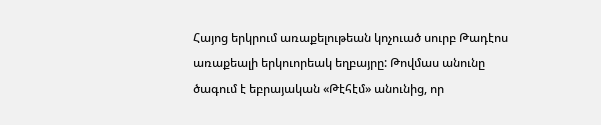Հայոց երկրում առաքելութեան կոչուած սուրբ Թադէոս առաքեալի երկուորեակ եղբայրը: Թովմաս անունը ծագում է եբրայական «Թէհէմ» անունից, որ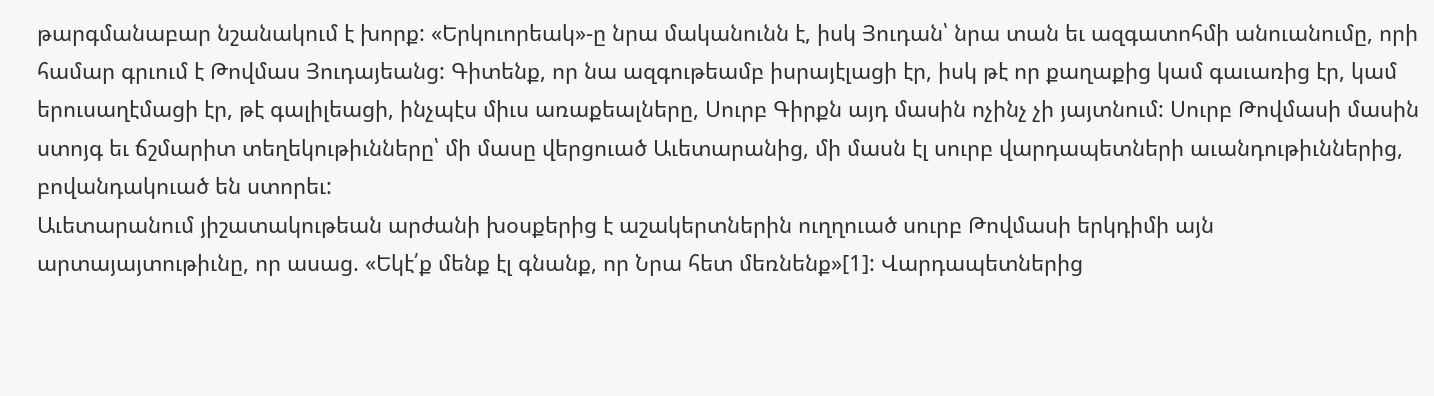թարգմանաբար նշանակում է խորք: «Երկուորեակ»-ը նրա մականունն է, իսկ Յուդան՝ նրա տան եւ ազգատոհմի անուանումը, որի համար գրւում է Թովմաս Յուդայեանց: Գիտենք, որ նա ազգութեամբ իսրայէլացի էր, իսկ թէ որ քաղաքից կամ գաւառից էր, կամ երուսաղէմացի էր, թէ գալիլեացի, ինչպէս միւս առաքեալները, Սուրբ Գիրքն այդ մասին ոչինչ չի յայտնում: Սուրբ Թովմասի մասին ստոյգ եւ ճշմարիտ տեղեկութիւնները՝ մի մասը վերցուած Աւետարանից, մի մասն էլ սուրբ վարդապետների աւանդութիւններից, բովանդակուած են ստորեւ:
Աւետարանում յիշատակութեան արժանի խօսքերից է աշակերտներին ուղղուած սուրբ Թովմասի երկդիմի այն արտայայտութիւնը, որ ասաց. «Եկէ՛ք մենք էլ գնանք, որ Նրա հետ մեռնենք»[1]: Վարդապետներից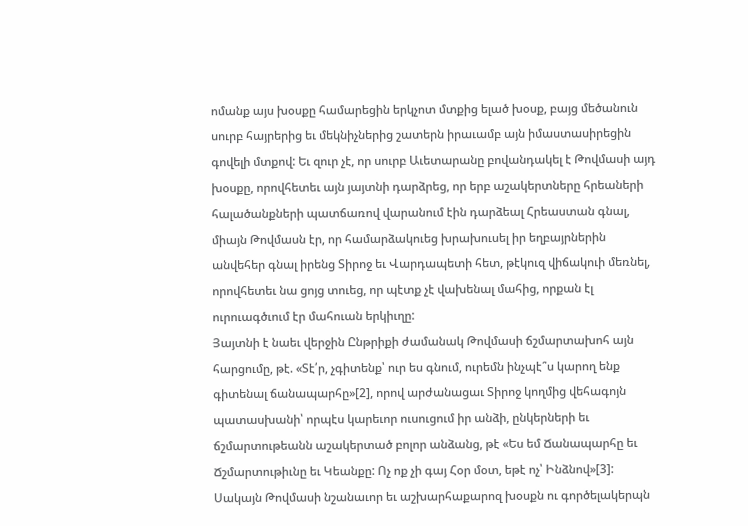ոմանք այս խօսքը համարեցին երկչոտ մտքից ելած խօսք, բայց մեծանուն սուրբ հայրերից եւ մեկնիչներից շատերն իրաւամբ այն իմաստասիրեցին գովելի մտքով: Եւ զուր չէ, որ սուրբ Աւետարանը բովանդակել է Թովմասի այդ խօսքը, որովհետեւ այն յայտնի դարձրեց, որ երբ աշակերտները հրեաների հալածանքների պատճառով վարանում էին դարձեալ Հրեաստան գնալ, միայն Թովմասն էր, որ համարձակուեց խրախուսել իր եղբայրներին անվեհեր գնալ իրենց Տիրոջ եւ Վարդապետի հետ, թէկուզ վիճակուի մեռնել, որովհետեւ նա ցոյց տուեց, որ պէտք չէ վախենալ մահից, որքան էլ ուրուագծւում էր մահուան երկիւղը:
Յայտնի է նաեւ վերջին Ընթրիքի ժամանակ Թովմասի ճշմարտախոհ այն հարցումը, թէ. «Տէ՛ր, չգիտենք՝ ուր ես գնում, ուրեմն ինչպէ՞ս կարող ենք գիտենալ ճանապարհը»[2], որով արժանացաւ Տիրոջ կողմից վեհագոյն պատասխանի՝ որպէս կարեւոր ուսուցում իր անձի, ընկերների եւ ճշմարտութեանն աշակերտած բոլոր անձանց, թէ «Ես եմ Ճանապարհը եւ Ճշմարտութիւնը եւ Կեանքը: Ոչ ոք չի գայ Հօր մօտ, եթէ ոչ՝ Ինձնով»[3]: Սակայն Թովմասի նշանաւոր եւ աշխարհաքարոզ խօսքն ու գործելակերպն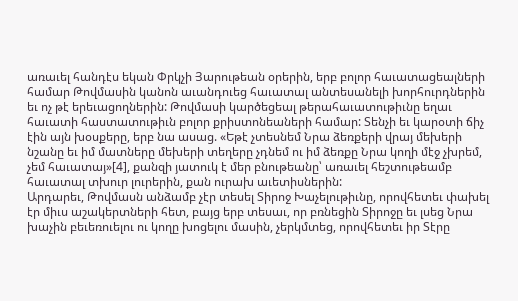առաւել հանդէս եկան Փրկչի Յարութեան օրերին, երբ բոլոր հաւատացեալների համար Թովմասին կանոն աւանդուեց հաւատալ անտեսանելի խորհուրդներին եւ ոչ թէ երեւացողներին: Թովմասի կարծեցեալ թերահաւատութիւնը եղաւ հաւատի հաստատութիւն բոլոր քրիստոնեաների համար: Տենչի եւ կարօտի ճիչ էին այն խօսքերը, երբ նա ասաց. «Եթէ չտեսնեմ Նրա ձեռքերի վրայ մեխերի նշանը եւ իմ մատները մեխերի տեղերը չդնեմ ու իմ ձեռքը Նրա կողի մէջ չխրեմ, չեմ հաւատայ»[4], քանզի յատուկ է մեր բնութեանը՝ առաւել հեշտութեամբ հաւատալ տխուր լուրերին, քան ուրախ աւետիսներին:
Արդարեւ, Թովմասն անձամբ չէր տեսել Տիրոջ Խաչելութիւնը, որովհետեւ փախել էր միւս աշակերտների հետ, բայց երբ տեսաւ, որ բռնեցին Տիրոջը եւ լսեց Նրա խաչին բեւեռուելու ու կողը խոցելու մասին, չերկմտեց, որովհետեւ իր Տէրը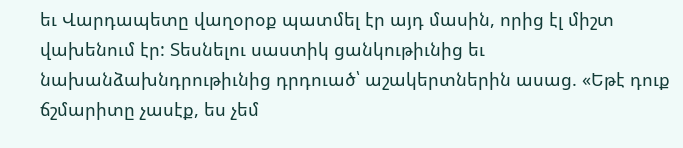եւ Վարդապետը վաղօրօք պատմել էր այդ մասին, որից էլ միշտ վախենում էր: Տեսնելու սաստիկ ցանկութիւնից եւ նախանձախնդրութիւնից դրդուած՝ աշակերտներին ասաց. «Եթէ դուք ճշմարիտը չասէք, ես չեմ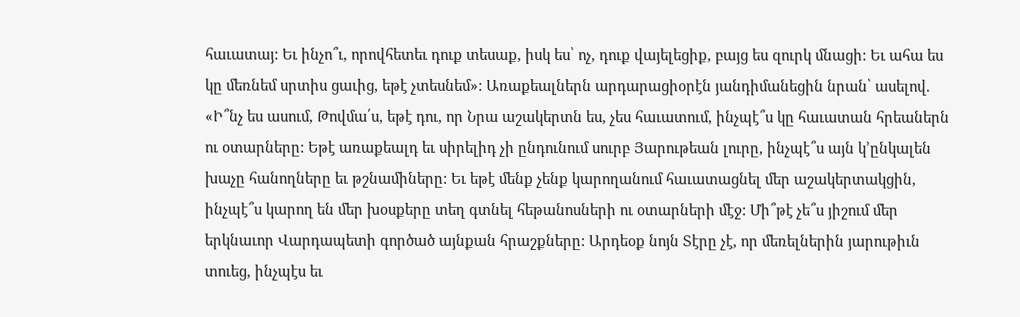հաւատայ: Եւ ինչո՞ւ, որովհետեւ դուք տեսաք, իսկ ես՝ ոչ, դուք վայելեցիք, բայց ես զուրկ մնացի: Եւ ահա ես կը մեռնեմ սրտիս ցաւից, եթէ չտեսնեմ»: Առաքեալներն արդարացիօրէն յանդիմանեցին նրան՝ ասելով. «Ի՞նչ ես ասում, Թովմա՛ս, եթէ դու, որ Նրա աշակերտն ես, չես հաւատում, ինչպէ՞ս կը հաւատան հրեաներն ու օտարները: Եթէ առաքեալդ եւ սիրելիդ չի ընդունում սուրբ Յարութեան լուրը, ինչպէ՞ս այն կ՚ընկալեն խաչը հանողները եւ թշնամիները: Եւ եթէ մենք չենք կարողանում հաւատացնել մեր աշակերտակցին, ինչպէ՞ս կարող են մեր խօսքերը տեղ գտնել հեթանոսների ու օտարների մէջ: Մի՞թէ չե՞ս յիշում մեր երկնաւոր Վարդապետի գործած այնքան հրաշքները: Արդեօք նոյն Տէրը չէ, որ մեռելներին յարութիւն տուեց, ինչպէս եւ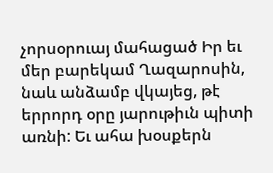չորսօրուայ մահացած Իր եւ մեր բարեկամ Ղազարոսին, նաև անձամբ վկայեց, թէ երրորդ օրը յարութիւն պիտի առնի: Եւ ահա խօսքերն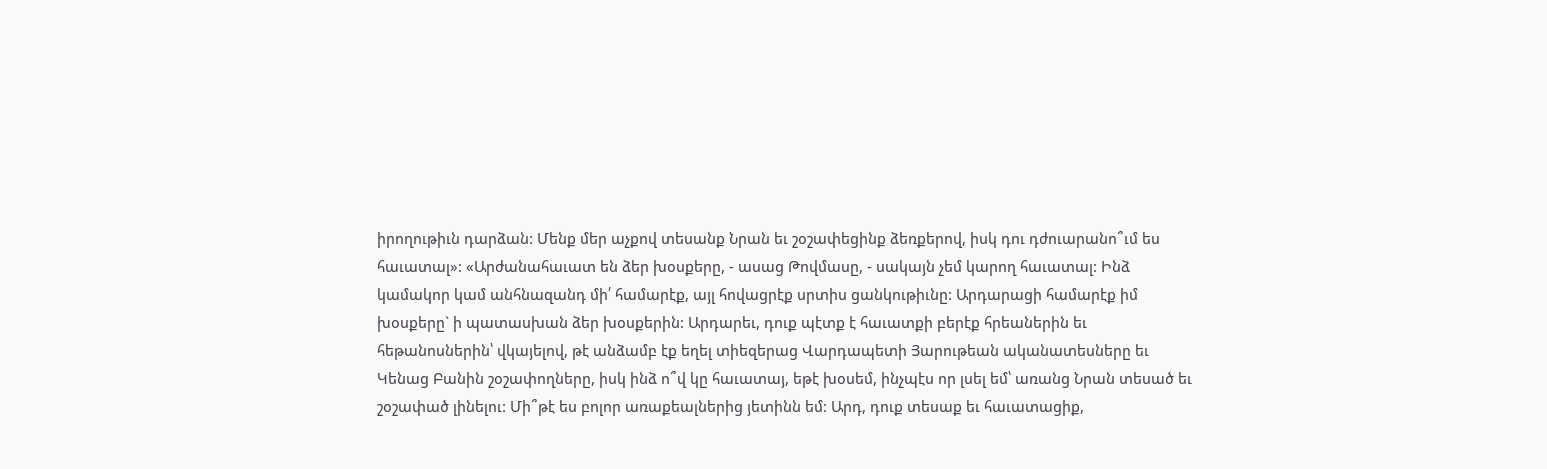իրողութիւն դարձան: Մենք մեր աչքով տեսանք Նրան եւ շօշափեցինք ձեռքերով, իսկ դու դժուարանո՞ւմ ես հաւատալ»: «Արժանահաւատ են ձեր խօսքերը, - ասաց Թովմասը, - սակայն չեմ կարող հաւատալ: Ինձ կամակոր կամ անհնազանդ մի՛ համարէք, այլ հովացրէք սրտիս ցանկութիւնը: Արդարացի համարէք իմ խօսքերը` ի պատասխան ձեր խօսքերին: Արդարեւ, դուք պէտք է հաւատքի բերէք հրեաներին եւ հեթանոսներին՝ վկայելով, թէ անձամբ էք եղել տիեզերաց Վարդապետի Յարութեան ականատեսները եւ Կենաց Բանին շօշափողները, իսկ ինձ ո՞վ կը հաւատայ, եթէ խօսեմ, ինչպէս որ լսել եմ՝ առանց Նրան տեսած եւ շօշափած լինելու: Մի՞թէ ես բոլոր առաքեալներից յետինն եմ: Արդ, դուք տեսաք եւ հաւատացիք,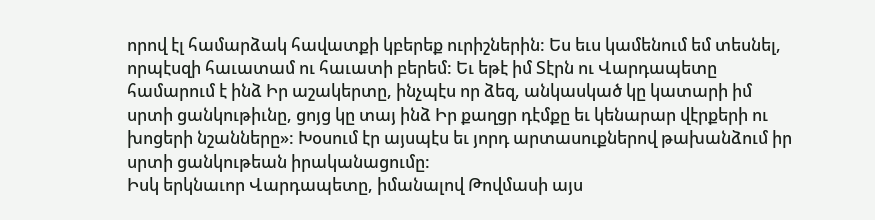որով էլ համարձակ հավատքի կբերեք ուրիշներին: Ես եւս կամենում եմ տեսնել, որպէսզի հաւատամ ու հաւատի բերեմ: Եւ եթէ իմ Տէրն ու Վարդապետը համարում է ինձ Իր աշակերտը, ինչպէս որ ձեզ, անկասկած կը կատարի իմ սրտի ցանկութիւնը, ցոյց կը տայ ինձ Իր քաղցր դէմքը եւ կենարար վէրքերի ու խոցերի նշանները»: Խօսում էր այսպէս եւ յորդ արտասուքներով թախանձում իր սրտի ցանկութեան իրականացումը:
Իսկ երկնաւոր Վարդապետը, իմանալով Թովմասի այս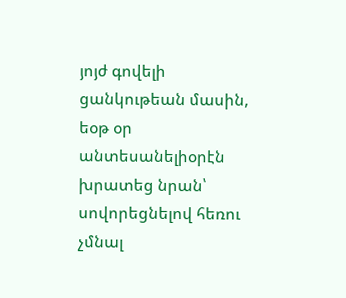յոյժ գովելի ցանկութեան մասին, եօթ օր անտեսանելիօրէն խրատեց նրան՝ սովորեցնելով հեռու չմնալ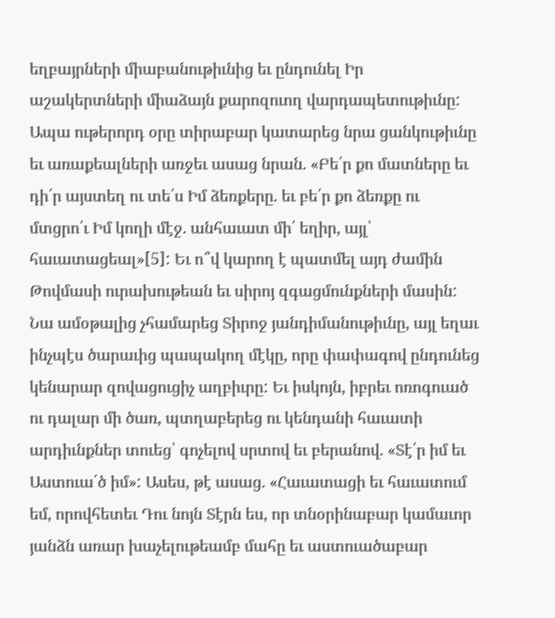եղբայրների միաբանութիւնից եւ ընդունել Իր աշակերտների միաձայն քարոզուող վարդապետութիւնը: Ապա ութերորդ օրը տիրաբար կատարեց նրա ցանկութիւնը եւ առաքեալների առջեւ ասաց նրան. «Բե՛ր քո մատները եւ դի՛ր այստեղ ու տե՛ս Իմ ձեռքերը. եւ բե՛ր քո ձեռքը ու մտցրո՛ւ Իմ կողի մէջ. անհաւատ մի՛ եղիր, այլ՝ հաւատացեալ»[5]: Եւ ո՞վ կարող է պատմել այդ ժամին Թովմասի ուրախութեան եւ սիրոյ զգացմունքների մասին: Նա ամօթալից չհամարեց Տիրոջ յանդիմանութիւնը, այլ եղաւ ինչպէս ծարաւից պապակող մէկը, որը փափագով ընդունեց կենարար զովացուցիչ աղբիւրը: Եւ իսկոյն, իբրեւ ոռոգուած ու դալար մի ծառ, պտղաբերեց ու կենդանի հաւատի արդիւնքներ տուեց՝ գոչելով սրտով եւ բերանով. «Տէ՛ր իմ եւ Աստուա՛ծ իմ»: Ասես, թէ ասաց. «Հաւատացի եւ հաւատում եմ, որովհետեւ Դու նոյն Տէրն ես, որ տնօրինաբար կամաւոր յանձն առար խաչելութեամբ մահը եւ աստուածաբար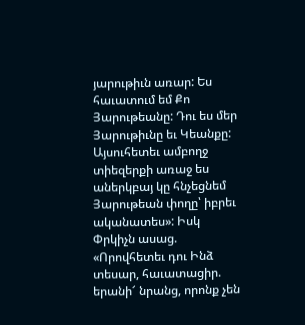յարութիւն առար: Ես հաւատում եմ Քո Յարութեանը: Դու ես մեր Յարութիւնը եւ Կեանքը: Այսուհետեւ ամբողջ տիեզերքի առաջ ես աներկբայ կը հնչեցնեմ Յարութեան փողը՝ իբրեւ ականատես»: Իսկ Փրկիչն ասաց. «Որովհետեւ դու Ինձ տեսար, հաւատացիր. երանի՜ նրանց, որոնք չեն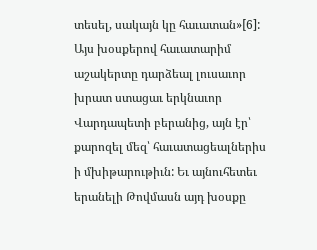տեսել, սակայն կը հաւատան»[6]: Այս խօսքերով հաւատարիմ աշակերտը դարձեալ լուսաւոր խրատ ստացաւ երկնաւոր Վարդապետի բերանից, այն էր՝ քարոզել մեզ՝ հաւատացեալներիս ի մխիթարութիւն: Եւ այնուհետեւ երանելի Թովմասն այդ խօսքը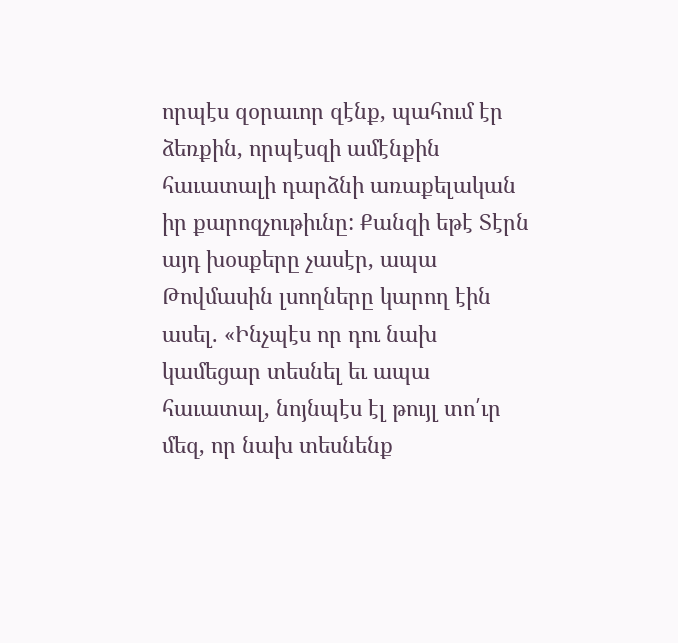որպէս զօրաւոր զէնք, պահում էր ձեռքին, որպէսզի ամէնքին հաւատալի դարձնի առաքելական իր քարոզչութիւնը: Քանզի եթէ Տէրն այդ խօսքերը չասէր, ապա Թովմասին լսողները կարող էին ասել. «Ինչպէս որ դու նախ կամեցար տեսնել եւ ապա հաւատալ, նոյնպէս էլ թույլ տո՛ւր մեզ, որ նախ տեսնենք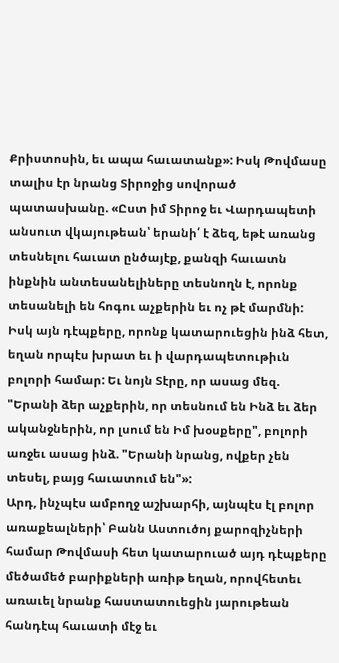Քրիստոսին, եւ ապա հաւատանք»: Իսկ Թովմասը տալիս էր նրանց Տիրոջից սովորած պատասխանը. «Ըստ իմ Տիրոջ եւ Վարդապետի անսուտ վկայութեան՝ երանի՛ է ձեզ, եթէ առանց տեսնելու հաւատ ընծայէք, քանզի հաւատն ինքնին անտեսանելիները տեսնողն է, որոնք տեսանելի են հոգու աչքերին եւ ոչ թէ մարմնի: Իսկ այն դէպքերը, որոնք կատարուեցին ինձ հետ, եղան որպէս խրատ եւ ի վարդապետութիւն բոլորի համար: Եւ նոյն Տէրը, որ ասաց մեզ. "Երանի ձեր աչքերին, որ տեսնում են Ինձ եւ ձեր ականջներին, որ լսում են Իմ խօսքերը", բոլորի առջեւ ասաց ինձ. "Երանի նրանց, ովքեր չեն տեսել, բայց հաւատում են"»:
Արդ, ինչպէս ամբողջ աշխարհի, այնպէս էլ բոլոր առաքեալների՝ Բանն Աստուծոյ քարոզիչների համար Թովմասի հետ կատարուած այդ դէպքերը մեծամեծ բարիքների առիթ եղան, որովհետեւ առաւել նրանք հաստատուեցին յարութեան հանդէպ հաւատի մէջ եւ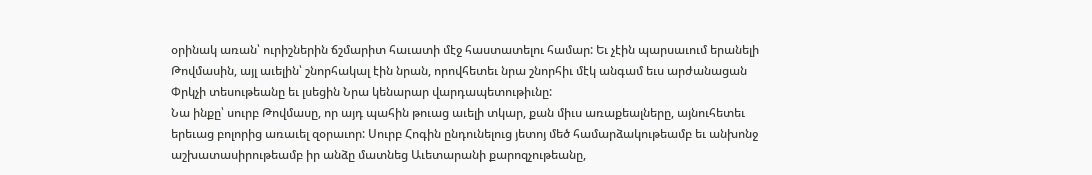օրինակ առան՝ ուրիշներին ճշմարիտ հաւատի մէջ հաստատելու համար: Եւ չէին պարսաւում երանելի Թովմասին, այլ աւելին՝ շնորհակալ էին նրան, որովհետեւ նրա շնորհիւ մէկ անգամ եւս արժանացան Փրկչի տեսութեանը եւ լսեցին Նրա կենարար վարդապետութիւնը:
Նա ինքը՝ սուրբ Թովմասը, որ այդ պահին թուաց աւելի տկար, քան միւս առաքեալները, այնուհետեւ երեւաց բոլորից առաւել զօրաւոր: Սուրբ Հոգին ընդունելուց յետոյ մեծ համարձակութեամբ եւ անխոնջ աշխատասիրութեամբ իր անձը մատնեց Աւետարանի քարոզչութեանը,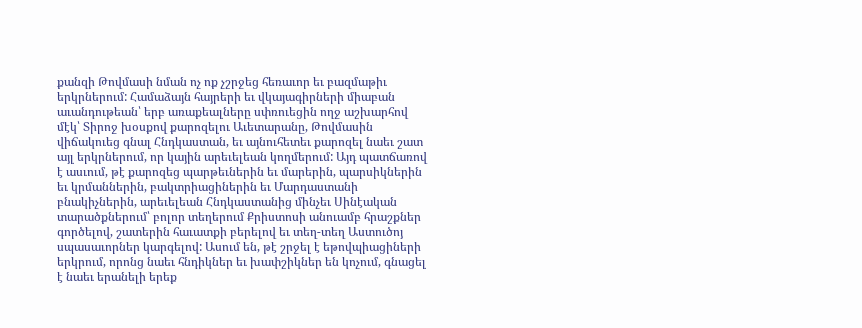քանզի Թովմասի նման ոչ ոք չշրջեց հեռաւոր եւ բազմաթիւ երկրներում: Համաձայն հայրերի եւ վկայագիրների միաբան աւանդութեան՝ երբ առաքեալները սփռուեցին ողջ աշխարհով մէկ՝ Տիրոջ խօսքով քարոզելու Աւետարանը, Թովմասին վիճակուեց գնալ Հնդկաստան, եւ այնուհետեւ քարոզել նաեւ շատ այլ երկրներում, որ կային արեւելեան կողմերում: Այդ պատճառով է ասւում, թէ քարոզեց պարթեւներին եւ մարերին, պարսիկներին եւ կրմաններին, բակտրիացիներին եւ Մարդաստանի բնակիչներին, արեւելեան Հնդկաստանից մինչեւ Սինէական տարածքներում՝ բոլոր տեղերում Քրիստոսի անուամբ հրաշքներ գործելով, շատերին հաւատքի բերելով եւ տեղ-տեղ Աստուծոյ սպասաւորներ կարգելով: Ասում են, թէ շրջել է եթովպիացիների երկրում, որոնց նաեւ հնդիկներ եւ խափշիկներ են կոչում, գնացել է նաեւ երանելի երեք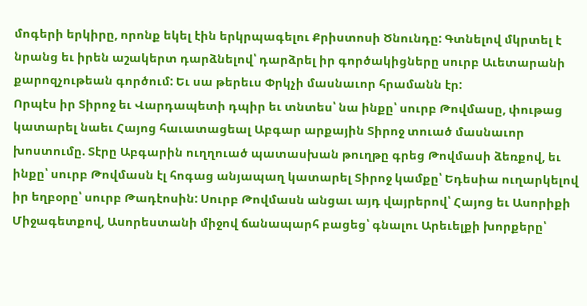մոգերի երկիրը, որոնք եկել էին երկրպագելու Քրիստոսի Ծնունդը: Գտնելով մկրտել է նրանց եւ իրեն աշակերտ դարձնելով՝ դարձրել իր գործակիցները սուրբ Աւետարանի քարոզչութեան գործում: Եւ սա թերեւս Փրկչի մասնաւոր հրամանն էր:
Որպէս իր Տիրոջ եւ Վարդապետի դպիր եւ տնտես՝ նա ինքը՝ սուրբ Թովմասը, փութաց կատարել նաեւ Հայոց հաւատացեալ Աբգար արքային Տիրոջ տուած մասնաւոր խոստումը. Տէրը Աբգարին ուղղուած պատասխան թուղթը գրեց Թովմասի ձեռքով, եւ ինքը՝ սուրբ Թովմասն էլ հոգաց անյապաղ կատարել Տիրոջ կամքը՝ Եդեսիա ուղարկելով իր եղբօրը՝ սուրբ Թադէոսին: Սուրբ Թովմասն անցաւ այդ վայրերով՝ Հայոց եւ Ասորիքի Միջագետքով, Ասորեստանի միջով ճանապարհ բացեց՝ գնալու Արեւելքի խորքերը՝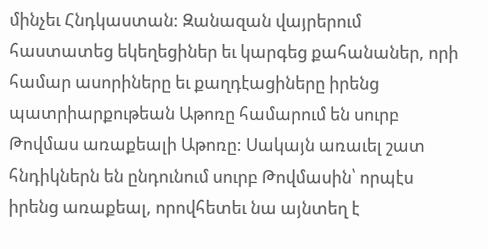մինչեւ Հնդկաստան: Զանազան վայրերում հաստատեց եկեղեցիներ եւ կարգեց քահանաներ, որի համար ասորիները եւ քաղդէացիները իրենց պատրիարքութեան Աթոռը համարում են սուրբ Թովմաս առաքեալի Աթոռը: Սակայն առաւել շատ հնդիկներն են ընդունում սուրբ Թովմասին՝ որպէս իրենց առաքեալ, որովհետեւ նա այնտեղ է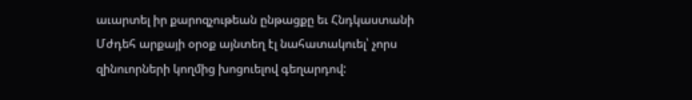աւարտել իր քարոզչութեան ընթացքը եւ Հնդկաստանի Մժդեհ արքայի օրօք այնտեղ էլ նահատակուել՝ չորս զինուորների կողմից խոցուելով գեղարդով: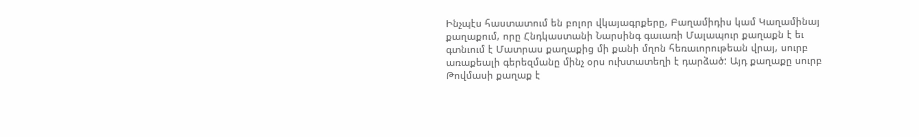Ինչպէս հաստատում են բոլոր վկայագրքերը, Բաղամիդիս կամ Կաղամինայ քաղաքում, որը Հնդկաստանի Նարսինգ գաւառի Մալապուր քաղաքն է եւ գտնւում է Մատրաս քաղաքից մի քանի մղոն հեռաւորութեան վրայ, սուրբ առաքեալի գերեզմանը մինչ օրս ուխտատեղի է դարձած: Այդ քաղաքը սուրբ Թովմասի քաղաք է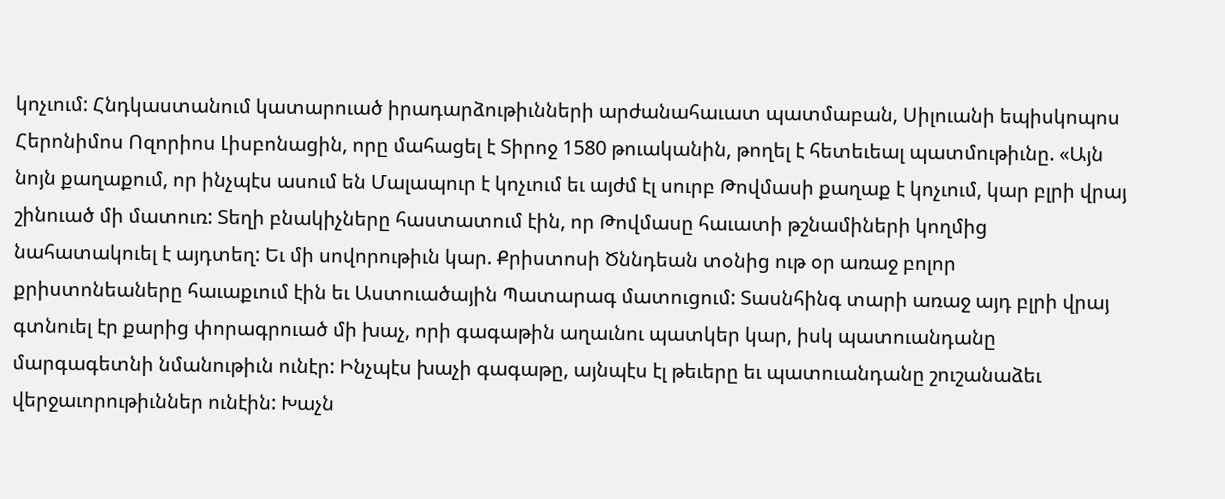կոչւում: Հնդկաստանում կատարուած իրադարձութիւնների արժանահաւատ պատմաբան, Սիլուանի եպիսկոպոս Հերոնիմոս Ոզորիոս Լիսբոնացին, որը մահացել է Տիրոջ 1580 թուականին, թողել է հետեւեալ պատմութիւնը. «Այն նոյն քաղաքում, որ ինչպէս ասում են Մալապուր է կոչւում եւ այժմ էլ սուրբ Թովմասի քաղաք է կոչւում, կար բլրի վրայ շինուած մի մատուռ: Տեղի բնակիչները հաստատում էին, որ Թովմասը հաւատի թշնամիների կողմից նահատակուել է այդտեղ: Եւ մի սովորութիւն կար. Քրիստոսի Ծննդեան տօնից ութ օր առաջ բոլոր քրիստոնեաները հաւաքւում էին եւ Աստուածային Պատարագ մատուցում: Տասնհինգ տարի առաջ այդ բլրի վրայ գտնուել էր քարից փորագրուած մի խաչ, որի գագաթին աղաւնու պատկեր կար, իսկ պատուանդանը մարգագետնի նմանութիւն ունէր: Ինչպէս խաչի գագաթը, այնպէս էլ թեւերը եւ պատուանդանը շուշանաձեւ վերջաւորութիւններ ունէին: Խաչն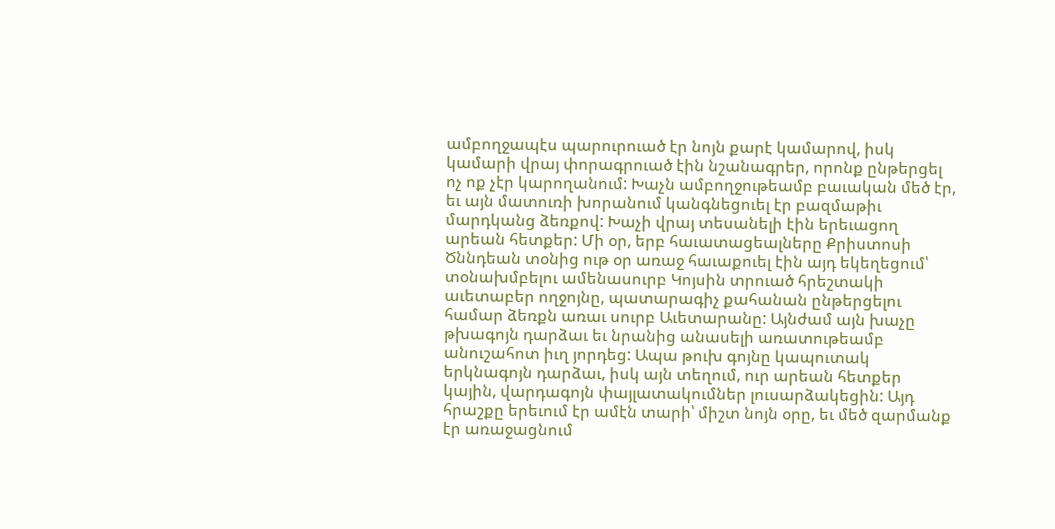ամբողջապէս պարուրուած էր նոյն քարէ կամարով, իսկ կամարի վրայ փորագրուած էին նշանագրեր, որոնք ընթերցել ոչ ոք չէր կարողանում: Խաչն ամբողջութեամբ բաւական մեծ էր, եւ այն մատուռի խորանում կանգնեցուել էր բազմաթիւ մարդկանց ձեռքով: Խաչի վրայ տեսանելի էին երեւացող արեան հետքեր: Մի օր, երբ հաւատացեալները Քրիստոսի Ծննդեան տօնից ութ օր առաջ հաւաքուել էին այդ եկեղեցում՝ տօնախմբելու ամենասուրբ Կոյսին տրուած հրեշտակի աւետաբեր ողջոյնը, պատարագիչ քահանան ընթերցելու համար ձեռքն առաւ սուրբ Աւետարանը: Այնժամ այն խաչը թխագոյն դարձաւ եւ նրանից անասելի առատութեամբ անուշահոտ իւղ յորդեց: Ապա թուխ գոյնը կապուտակ երկնագոյն դարձաւ, իսկ այն տեղում, ուր արեան հետքեր կային, վարդագոյն փայլատակումներ լուսարձակեցին: Այդ հրաշքը երեւում էր ամէն տարի՝ միշտ նոյն օրը, եւ մեծ զարմանք էր առաջացնում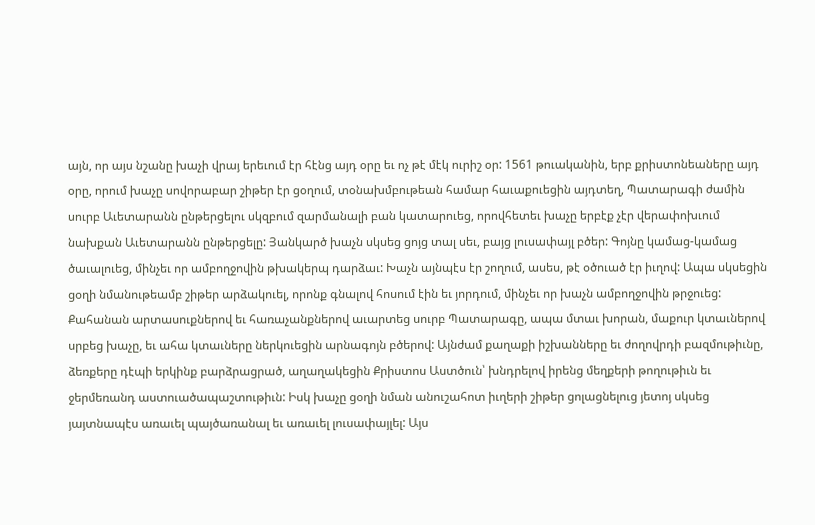այն, որ այս նշանը խաչի վրայ երեւում էր հէնց այդ օրը եւ ոչ թէ մէկ ուրիշ օր: 1561 թուականին, երբ քրիստոնեաները այդ օրը, որում խաչը սովորաբար շիթեր էր ցօղում, տօնախմբութեան համար հաւաքուեցին այդտեղ, Պատարագի ժամին սուրբ Աւետարանն ընթերցելու սկզբում զարմանալի բան կատարուեց, որովհետեւ խաչը երբէք չէր վերափոխւում նախքան Աւետարանն ընթերցելը: Յանկարծ խաչն սկսեց ցոյց տալ սեւ, բայց լուսափայլ բծեր: Գոյնը կամաց-կամաց ծաւալուեց, մինչեւ որ ամբողջովին թխակերպ դարձաւ: Խաչն այնպէս էր շողում, ասես, թէ օծուած էր իւղով: Ապա սկսեցին ցօղի նմանութեամբ շիթեր արձակուել, որոնք գնալով հոսում էին եւ յորդում, մինչեւ որ խաչն ամբողջովին թրջուեց: Քահանան արտասուքներով եւ հառաչանքներով աւարտեց սուրբ Պատարագը, ապա մտաւ խորան, մաքուր կտաւներով սրբեց խաչը, եւ ահա կտաւները ներկուեցին արնագոյն բծերով: Այնժամ քաղաքի իշխանները եւ ժողովրդի բազմութիւնը, ձեռքերը դէպի երկինք բարձրացրած, աղաղակեցին Քրիստոս Աստծուն՝ խնդրելով իրենց մեղքերի թողութիւն եւ ջերմեռանդ աստուածապաշտութիւն: Իսկ խաչը ցօղի նման անուշահոտ իւղերի շիթեր ցոլացնելուց յետոյ սկսեց յայտնապէս առաւել պայծառանալ եւ առաւել լուսափայլել: Այս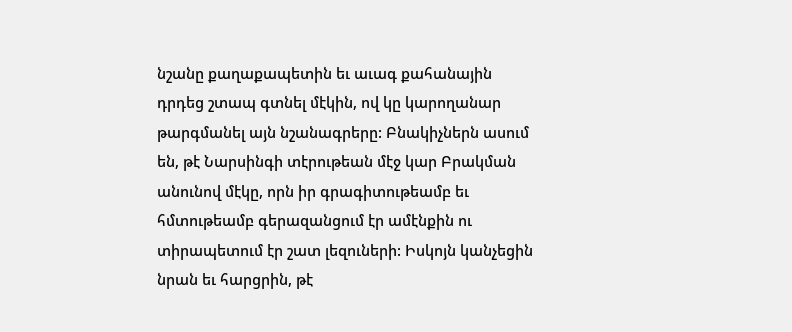նշանը քաղաքապետին եւ աւագ քահանային դրդեց շտապ գտնել մէկին, ով կը կարողանար թարգմանել այն նշանագրերը: Բնակիչներն ասում են, թէ Նարսինգի տէրութեան մէջ կար Բրակման անունով մէկը, որն իր գրագիտութեամբ եւ հմտութեամբ գերազանցում էր ամէնքին ու տիրապետում էր շատ լեզուների: Իսկոյն կանչեցին նրան եւ հարցրին, թէ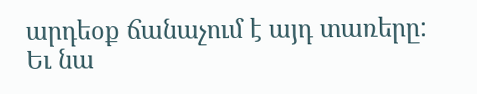արդեօք ճանաչում է այդ տառերը: Եւ նա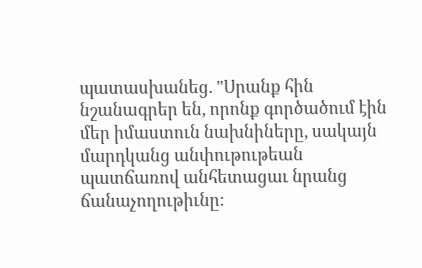պատասխանեց. "Սրանք հին նշանագրեր են, որոնք գործածում էին մեր իմաստուն նախնիները, սակայն մարդկանց անփութութեան պատճառով անհետացաւ նրանց ճանաչողութիւնը: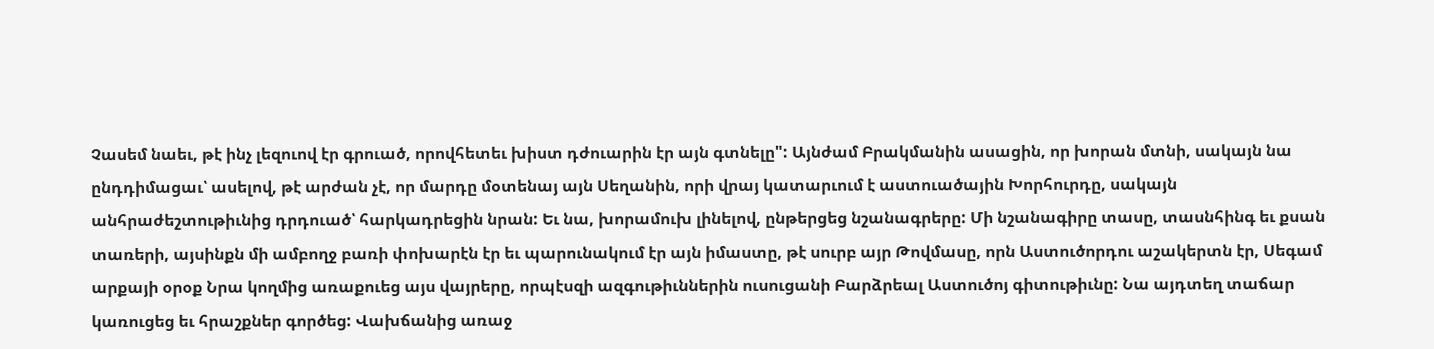Չասեմ նաեւ, թէ ինչ լեզուով էր գրուած, որովհետեւ խիստ դժուարին էր այն գտնելը": Այնժամ Բրակմանին ասացին, որ խորան մտնի, սակայն նա ընդդիմացաւ՝ ասելով, թէ արժան չէ, որ մարդը մօտենայ այն Սեղանին, որի վրայ կատարւում է աստուածային Խորհուրդը, սակայն անհրաժեշտութիւնից դրդուած՝ հարկադրեցին նրան: Եւ նա, խորամուխ լինելով, ընթերցեց նշանագրերը: Մի նշանագիրը տասը, տասնհինգ եւ քսան տառերի, այսինքն մի ամբողջ բառի փոխարէն էր եւ պարունակում էր այն իմաստը, թէ սուրբ այր Թովմասը, որն Աստուծորդու աշակերտն էր, Սեգամ արքայի օրօք Նրա կողմից առաքուեց այս վայրերը, որպէսզի ազգութիւններին ուսուցանի Բարձրեալ Աստուծոյ գիտութիւնը: Նա այդտեղ տաճար կառուցեց եւ հրաշքներ գործեց: Վախճանից առաջ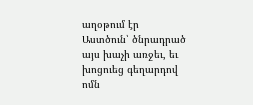աղօթում էր Աստծուն՝ ծնրադրած այս խաչի առջեւ, եւ խոցուեց գեղարդով ոմն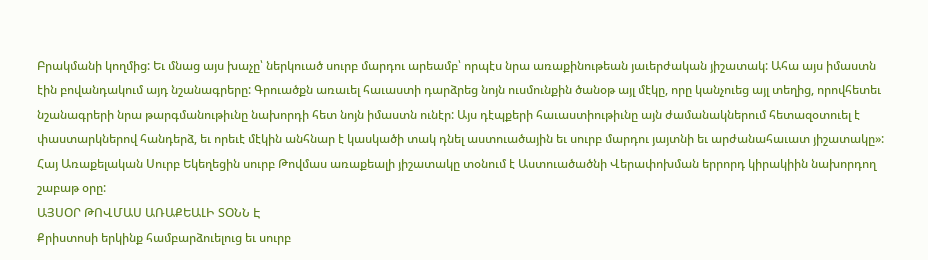Բրակմանի կողմից: Եւ մնաց այս խաչը՝ ներկուած սուրբ մարդու արեամբ՝ որպէս նրա առաքինութեան յաւերժական յիշատակ: Ահա այս իմաստն էին բովանդակում այդ նշանագրերը: Գրուածքն առաւել հաւաստի դարձրեց նոյն ուսմունքին ծանօթ այլ մէկը, որը կանչուեց այլ տեղից, որովհետեւ նշանագրերի նրա թարգմանութիւնը նախորդի հետ նոյն իմաստն ունէր: Այս դէպքերի հաւաստիութիւնը այն ժամանակներում հետազօտուել է փաստարկներով հանդերձ, եւ որեւէ մէկին անհնար է կասկածի տակ դնել աստուածային եւ սուրբ մարդու յայտնի եւ արժանահաւատ յիշատակը»:
Հայ Առաքելական Սուրբ Եկեղեցին սուրբ Թովմաս առաքեալի յիշատակը տօնում է Աստուածածնի Վերափոխման երրորդ կիրակիին նախորդող շաբաթ օրը:
ԱՅՍՕՐ ԹՈՎՄԱՍ ԱՌԱՔԵԱԼԻ ՏՕՆՆ Է
Քրիստոսի երկինք համբարձուելուց եւ սուրբ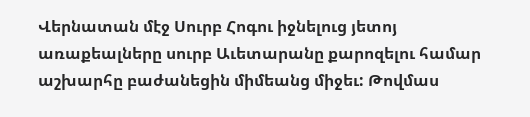Վերնատան մէջ Սուրբ Հոգու իջնելուց յետոյ առաքեալները սուրբ Աւետարանը քարոզելու համար աշխարհը բաժանեցին միմեանց միջեւ: Թովմաս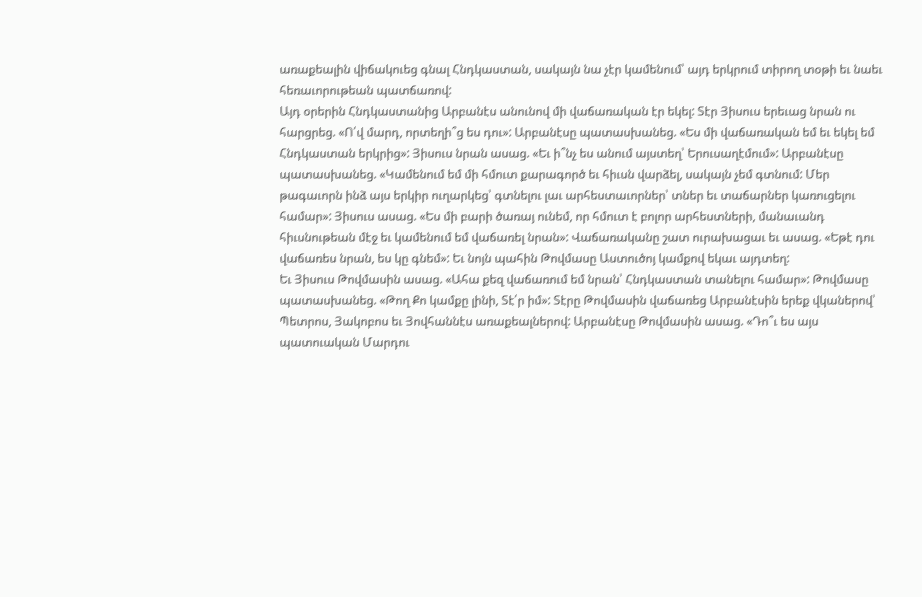առաքեալին վիճակուեց գնալ Հնդկաստան, սակայն նա չէր կամենում՝ այդ երկրում տիրող տօթի եւ նաեւ հեռաւորութեան պատճառով:
Այդ օրերին Հնդկաստանից Արբանէս անունով մի վաճառական էր եկել: Տէր Յիսուս երեւաց նրան ու հարցրեց. «Ո՛վ մարդ, որտեղի՞ց ես դու»: Արբանէսը պատասխանեց. «Ես մի վաճառական եմ եւ եկել եմ Հնդկաստան երկրից»: Յիսուս նրան ասաց. «Եւ ի՞նչ ես անում այստեղ՝ Երուսաղէմում»: Արբանէսը պատասխանեց. «Կամենում եմ մի հմուտ քարագործ եւ հիւսն վարձել, սակայն չեմ գտնում: Մեր թագաւորն ինձ այս երկիր ուղարկեց՝ գտնելու լաւ արհեստաւորներ՝ տներ եւ տաճարներ կառուցելու համար»: Յիսուս ասաց. «Ես մի բարի ծառայ ունեմ, որ հմուտ է բոլոր արհեստների, մանաւանդ հիւսնութեան մէջ եւ կամենում եմ վաճառել նրան»: Վաճառականը շատ ուրախացաւ եւ ասաց. «Եթէ դու վաճառես նրան, ես կը գնեմ»: Եւ նոյն պահին Թովմասը Աստուծոյ կամքով եկաւ այդտեղ:
Եւ Յիսուս Թովմասին ասաց. «Ահա քեզ վաճառում եմ նրան՝ Հնդկաստան տանելու համար»: Թովմասը պատասխանեց. «Թող Քո կամքը լինի, Տէ՛ր իմ»: Տէրը Թովմասին վաճառեց Արբանէսին երեք վկաներով՝ Պետրոս, Յակոբոս եւ Յովհաննէս առաքեալներով: Արբանէսը Թովմասին ասաց. «Դո՞ւ ես այս պատուական Մարդու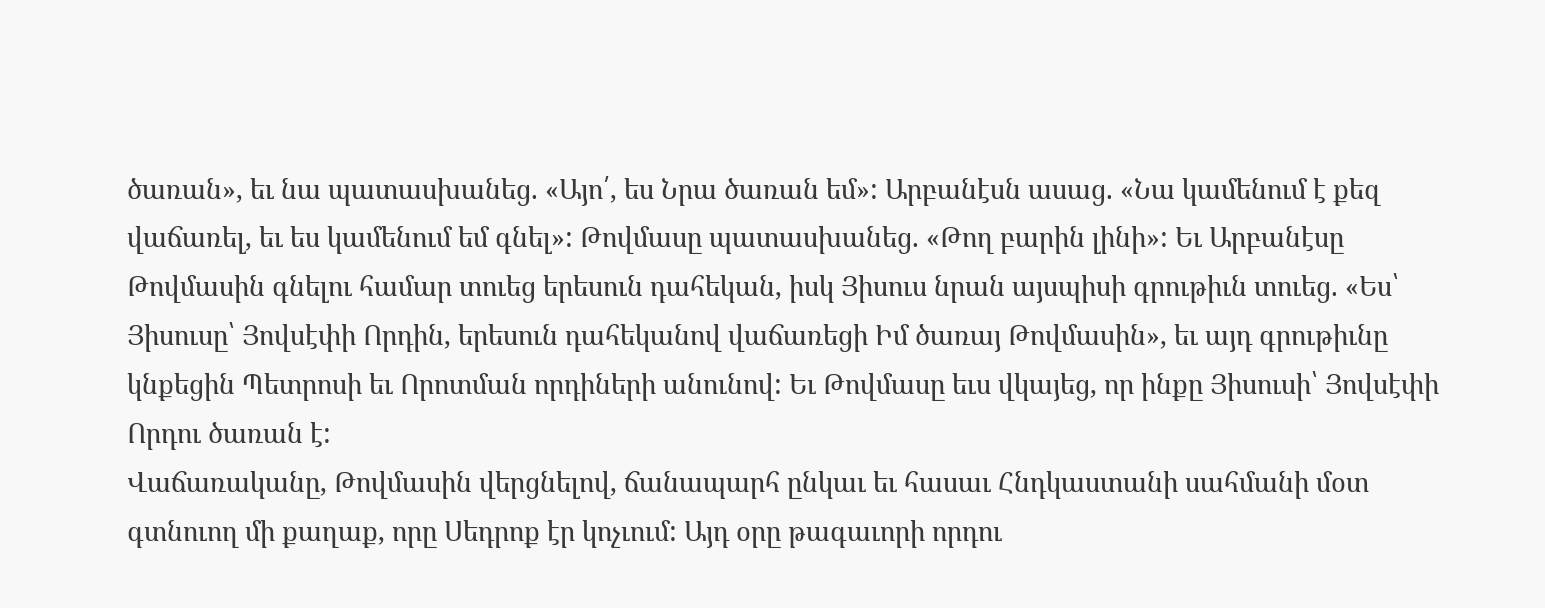ծառան», եւ նա պատասխանեց. «Այո՛, ես Նրա ծառան եմ»: Արբանէսն ասաց. «Նա կամենում է քեզ վաճառել, եւ ես կամենում եմ գնել»: Թովմասը պատասխանեց. «Թող բարին լինի»: Եւ Արբանէսը Թովմասին գնելու համար տուեց երեսուն դահեկան, իսկ Յիսուս նրան այսպիսի գրութիւն տուեց. «Ես՝ Յիսուսը՝ Յովսէփի Որդին, երեսուն դահեկանով վաճառեցի Իմ ծառայ Թովմասին», եւ այդ գրութիւնը կնքեցին Պետրոսի եւ Որոտման որդիների անունով: Եւ Թովմասը եւս վկայեց, որ ինքը Յիսուսի՝ Յովսէփի Որդու ծառան է:
Վաճառականը, Թովմասին վերցնելով, ճանապարհ ընկաւ եւ հասաւ Հնդկաստանի սահմանի մօտ գտնուող մի քաղաք, որը Սեդրոք էր կոչւում: Այդ օրը թագաւորի որդու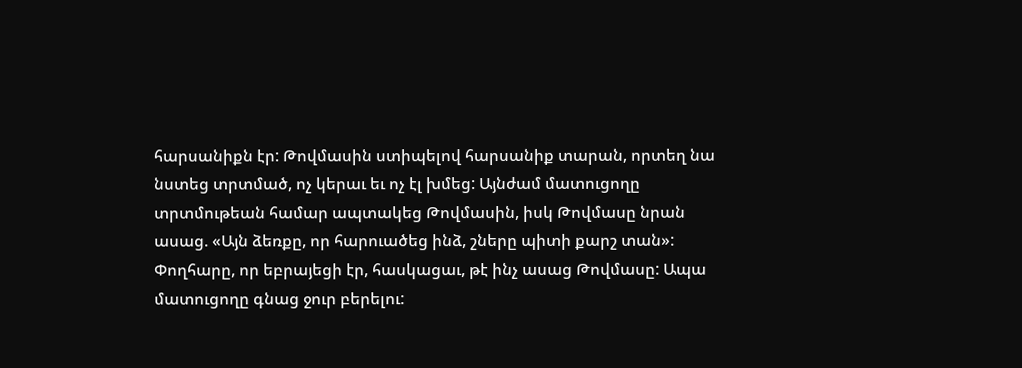հարսանիքն էր: Թովմասին ստիպելով հարսանիք տարան, որտեղ նա նստեց տրտմած, ոչ կերաւ եւ ոչ էլ խմեց: Այնժամ մատուցողը տրտմութեան համար ապտակեց Թովմասին, իսկ Թովմասը նրան ասաց. «Այն ձեռքը, որ հարուածեց ինձ, շները պիտի քարշ տան»: Փողհարը, որ եբրայեցի էր, հասկացաւ, թէ ինչ ասաց Թովմասը: Ապա մատուցողը գնաց ջուր բերելու: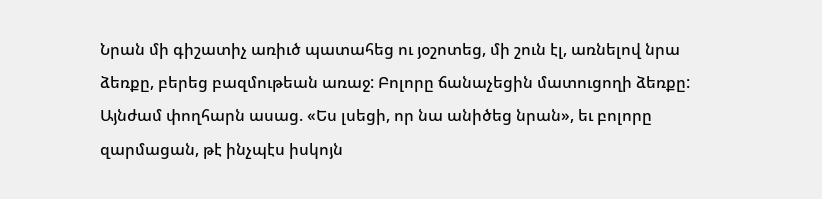Նրան մի գիշատիչ առիւծ պատահեց ու յօշոտեց, մի շուն էլ, առնելով նրա ձեռքը, բերեց բազմութեան առաջ: Բոլորը ճանաչեցին մատուցողի ձեռքը: Այնժամ փողհարն ասաց. «Ես լսեցի, որ նա անիծեց նրան», եւ բոլորը զարմացան, թէ ինչպէս իսկոյն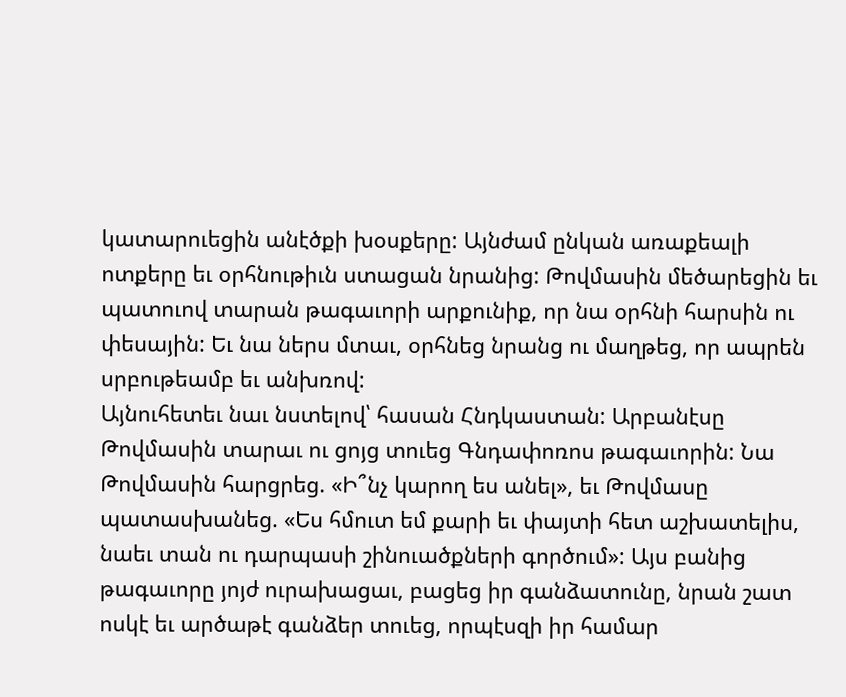կատարուեցին անէծքի խօսքերը: Այնժամ ընկան առաքեալի ոտքերը եւ օրհնութիւն ստացան նրանից: Թովմասին մեծարեցին եւ պատուով տարան թագաւորի արքունիք, որ նա օրհնի հարսին ու փեսային: Եւ նա ներս մտաւ, օրհնեց նրանց ու մաղթեց, որ ապրեն սրբութեամբ եւ անխռով:
Այնուհետեւ նաւ նստելով՝ հասան Հնդկաստան: Արբանէսը Թովմասին տարաւ ու ցոյց տուեց Գնդափոռոս թագաւորին: Նա Թովմասին հարցրեց. «Ի՞նչ կարող ես անել», եւ Թովմասը պատասխանեց. «Ես հմուտ եմ քարի եւ փայտի հետ աշխատելիս, նաեւ տան ու դարպասի շինուածքների գործում»: Այս բանից թագաւորը յոյժ ուրախացաւ, բացեց իր գանձատունը, նրան շատ ոսկէ եւ արծաթէ գանձեր տուեց, որպէսզի իր համար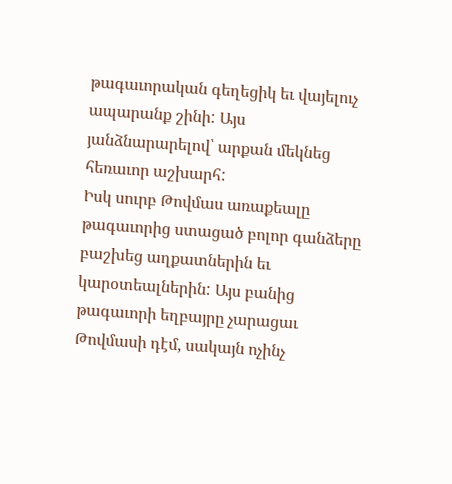թագաւորական գեղեցիկ եւ վայելուչ ապարանք շինի: Այս յանձնարարելով՝ արքան մեկնեց հեռաւոր աշխարհ:
Իսկ սուրբ Թովմաս առաքեալը թագաւորից ստացած բոլոր գանձերը բաշխեց աղքատներին եւ կարօտեալներին: Այս բանից թագաւորի եղբայրը չարացաւ Թովմասի դէմ, սակայն ոչինչ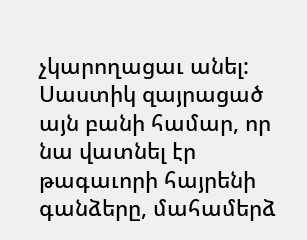չկարողացաւ անել: Սաստիկ զայրացած այն բանի համար, որ նա վատնել էր թագաւորի հայրենի գանձերը, մահամերձ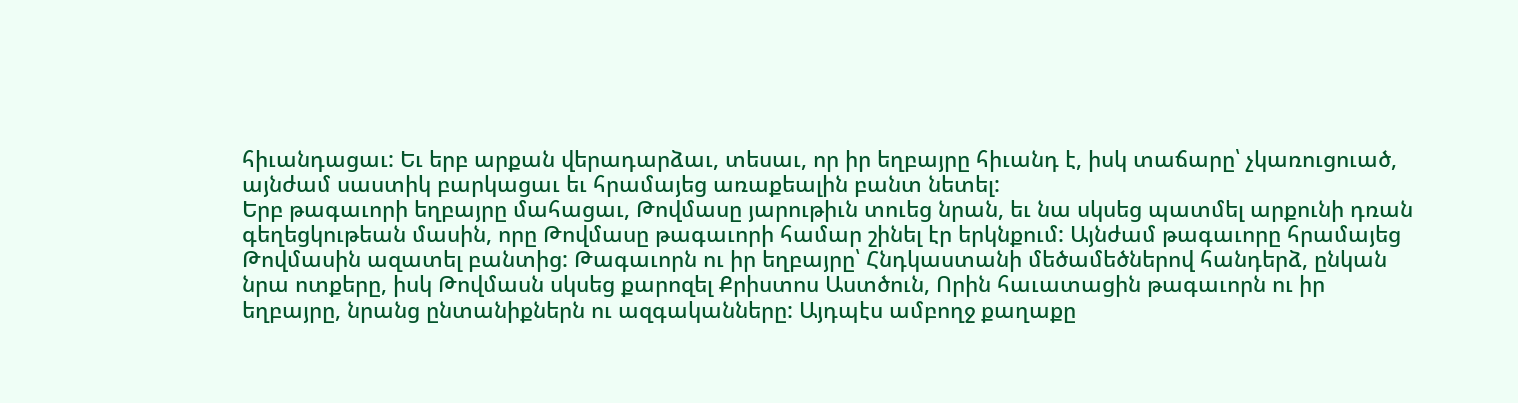հիւանդացաւ: Եւ երբ արքան վերադարձաւ, տեսաւ, որ իր եղբայրը հիւանդ է, իսկ տաճարը՝ չկառուցուած, այնժամ սաստիկ բարկացաւ եւ հրամայեց առաքեալին բանտ նետել:
Երբ թագաւորի եղբայրը մահացաւ, Թովմասը յարութիւն տուեց նրան, եւ նա սկսեց պատմել արքունի դռան գեղեցկութեան մասին, որը Թովմասը թագաւորի համար շինել էր երկնքում: Այնժամ թագաւորը հրամայեց Թովմասին ազատել բանտից: Թագաւորն ու իր եղբայրը՝ Հնդկաստանի մեծամեծներով հանդերձ, ընկան նրա ոտքերը, իսկ Թովմասն սկսեց քարոզել Քրիստոս Աստծուն, Որին հաւատացին թագաւորն ու իր եղբայրը, նրանց ընտանիքներն ու ազգականները: Այդպէս ամբողջ քաղաքը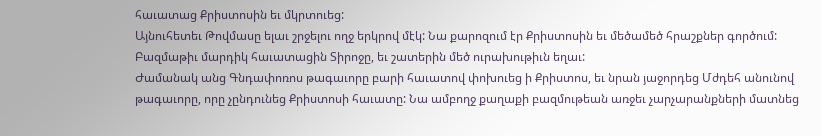հաւատաց Քրիստոսին եւ մկրտուեց:
Այնուհետեւ Թովմասը ելաւ շրջելու ողջ երկրով մէկ: Նա քարոզում էր Քրիստոսին եւ մեծամեծ հրաշքներ գործում: Բազմաթիւ մարդիկ հաւատացին Տիրոջը, եւ շատերին մեծ ուրախութիւն եղաւ:
Ժամանակ անց Գնդափոռոս թագաւորը բարի հաւատով փոխուեց ի Քրիստոս, եւ նրան յաջորդեց Մժդեհ անունով թագաւորը, որը չընդունեց Քրիստոսի հաւատը: Նա ամբողջ քաղաքի բազմութեան առջեւ չարչարանքների մատնեց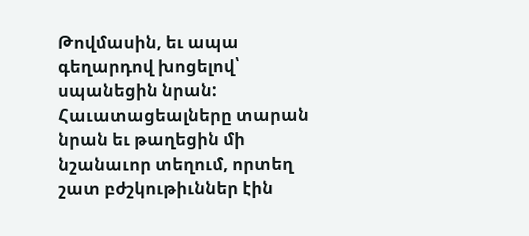Թովմասին, եւ ապա գեղարդով խոցելով՝ սպանեցին նրան: Հաւատացեալները տարան նրան եւ թաղեցին մի նշանաւոր տեղում, որտեղ շատ բժշկութիւններ էին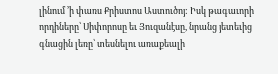լինում ՚ի փառս Քրիստոս Աստուծոյ: Իսկ թագաւորի որդիները՝ Սիփորոսը եւ Յուզանէսը, նրանց յետեւից գնացին լեռը՝ տեսնելու առաքեալի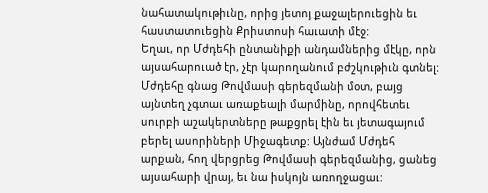նահատակութիւնը, որից յետոյ քաջալերուեցին եւ հաստատուեցին Քրիստոսի հաւատի մէջ:
Եղաւ, որ Մժդեհի ընտանիքի անդամներից մէկը, որն այսահարուած էր, չէր կարողանում բժշկութիւն գտնել: Մժդեհը գնաց Թովմասի գերեզմանի մօտ, բայց այնտեղ չգտաւ առաքեալի մարմինը, որովհետեւ սուրբի աշակերտները թաքցրել էին եւ յետագայում բերել ասորիների Միջագետք: Այնժամ Մժդեհ արքան, հող վերցրեց Թովմասի գերեզմանից, ցանեց այսահարի վրայ, եւ նա իսկոյն առողջացաւ: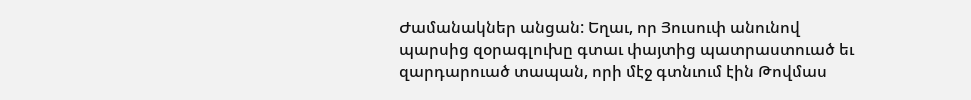Ժամանակներ անցան: Եղաւ, որ Յուսուփ անունով պարսից զօրագլուխը գտաւ փայտից պատրաստուած եւ զարդարուած տապան, որի մէջ գտնւում էին Թովմաս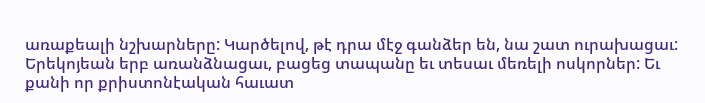առաքեալի նշխարները: Կարծելով, թէ դրա մէջ գանձեր են, նա շատ ուրախացաւ: Երեկոյեան երբ առանձնացաւ, բացեց տապանը եւ տեսաւ մեռելի ոսկորներ: Եւ քանի որ քրիստոնէական հաւատ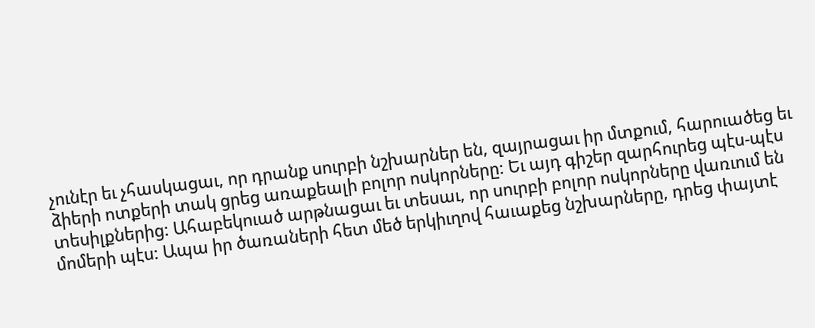չունէր եւ չհասկացաւ, որ դրանք սուրբի նշխարներ են, զայրացաւ իր մտքում, հարուածեց եւ ձիերի ոտքերի տակ ցրեց առաքեալի բոլոր ոսկորները: Եւ այդ գիշեր զարհուրեց պէս-պէս տեսիլքներից: Ահաբեկուած արթնացաւ եւ տեսաւ, որ սուրբի բոլոր ոսկորները վառւում են մոմերի պէս: Ապա իր ծառաների հետ մեծ երկիւղով հաւաքեց նշխարները, դրեց փայտէ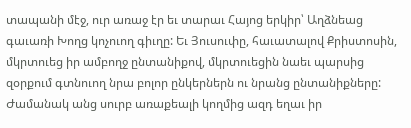տապանի մէջ, ուր առաջ էր եւ տարաւ Հայոց երկիր՝ Աղձնեաց գաւառի Խողց կոչուող գիւղը: Եւ Յուսուփը, հաւատալով Քրիստոսին, մկրտուեց իր ամբողջ ընտանիքով, մկրտուեցին նաեւ պարսից զօրքում գտնուող նրա բոլոր ընկերներն ու նրանց ընտանիքները:
Ժամանակ անց սուրբ առաքեալի կողմից ազդ եղաւ իր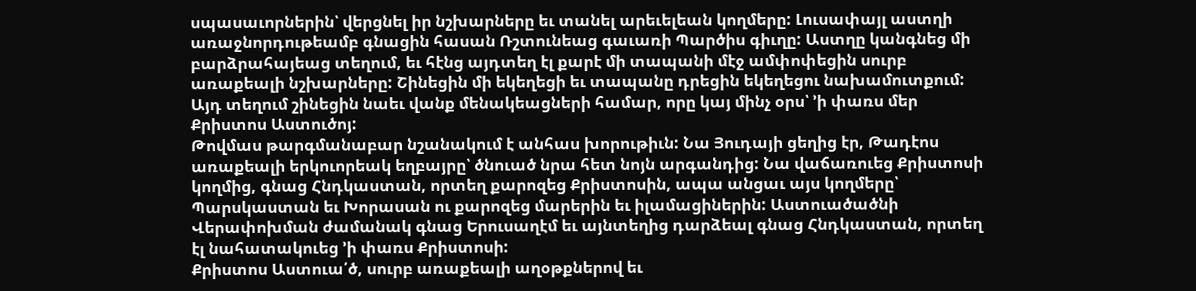սպասաւորներին՝ վերցնել իր նշխարները եւ տանել արեւելեան կողմերը: Լուսափայլ աստղի առաջնորդութեամբ գնացին հասան Ռշտունեաց գաւառի Պարծիս գիւղը: Աստղը կանգնեց մի բարձրահայեաց տեղում, եւ հէնց այդտեղ էլ քարէ մի տապանի մէջ ամփոփեցին սուրբ առաքեալի նշխարները: Շինեցին մի եկեղեցի եւ տապանը դրեցին եկեղեցու նախամուտքում: Այդ տեղում շինեցին նաեւ վանք մենակեացների համար, որը կայ մինչ օրս՝ ՚ի փառս մեր Քրիստոս Աստուծոյ:
Թովմաս թարգմանաբար նշանակում է անհաս խորութիւն: Նա Յուդայի ցեղից էր, Թադէոս առաքեալի երկուորեակ եղբայրը՝ ծնուած նրա հետ նոյն արգանդից: Նա վաճառուեց Քրիստոսի կողմից, գնաց Հնդկաստան, որտեղ քարոզեց Քրիստոսին, ապա անցաւ այս կողմերը՝ Պարսկաստան եւ Խորասան ու քարոզեց մարերին եւ իլամացիներին: Աստուածածնի Վերափոխման ժամանակ գնաց Երուսաղէմ եւ այնտեղից դարձեալ գնաց Հնդկաստան, որտեղ էլ նահատակուեց ՚ի փառս Քրիստոսի:
Քրիստոս Աստուա՛ծ, սուրբ առաքեալի աղօթքներով եւ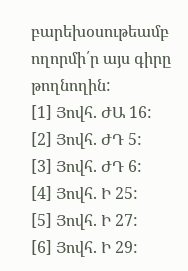բարեխօսութեամբ ողորմի՛ր այս գիրը թողնողին:
[1] Յովհ. ԺԱ 16:
[2] Յովհ. ԺԴ 5:
[3] Յովհ. ԺԴ 6:
[4] Յովհ. Ի 25:
[5] Յովհ. Ի 27:
[6] Յովհ. Ի 29: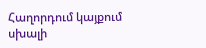Հաղորդում կայքում սխալի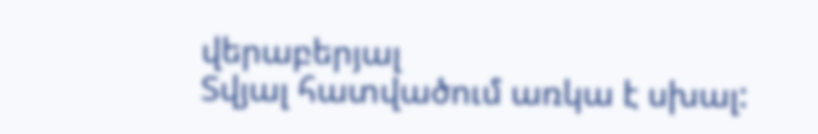վերաբերյալ
Տվյալ հատվածում առկա է սխալ: